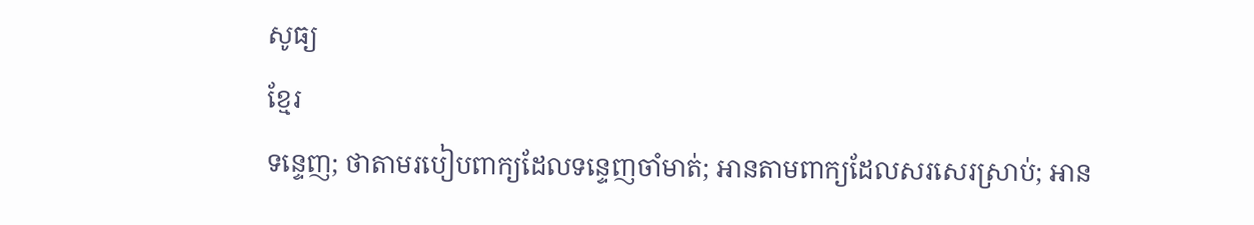សូធ្យ
ខ្មែរ
ទន្ទេញ; ថាតាមរបៀបពាក្យដែលទន្ទេញចាំមាត់; អានតាមពាក្យដែលសរសេរស្រាប់; អាន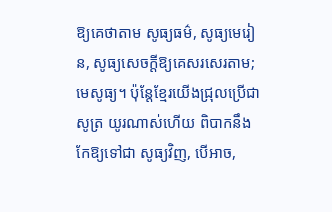ឱ្យគេថាតាម សូធ្យធម៌, សូធ្យមេរៀន, សូធ្យសេចក្ដីឱ្យគេសរសេរតាម; មេសូធ្យ។ ប៉ុន្តែខ្មែរយើងជ្រុលប្រើជា សូត្រ យូរណាស់ហើយ ពិបាកនឹងកែឱ្យទៅជា សូធ្យវិញ, បើអាច,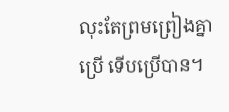លុះតែព្រមព្រៀងគ្នាប្រើ ទើបប្រើបាន។